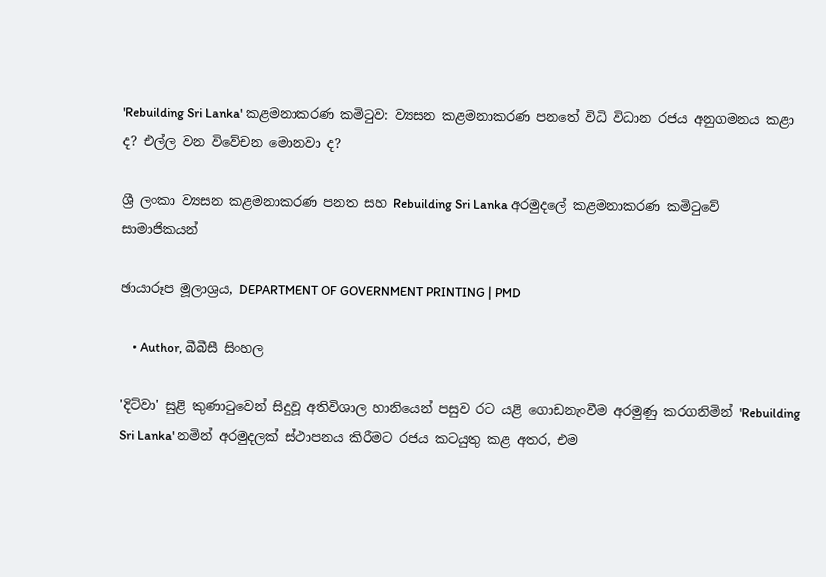'Rebuilding Sri Lanka' කළමනාකරණ කමිටුව: ව්‍යසන කළමනාකරණ පනතේ විධි විධාන රජය අනුගමනය කළා ද? එල්ල වන විවේචන මොනවා ද?

ශ්‍රී ලංකා ව්‍යසන කළමනාකරණ පනත සහ Rebuilding Sri Lanka අරමුදලේ කළමනාකරණ කමිටුවේ සාමාජිකයන්

ඡායාරූප මූලාශ්‍රය, DEPARTMENT OF GOVERNMENT PRINTING | PMD

    • Author, බීබීසී සිංහල

'දිට්වා' සුළි කුණාටුවෙන් සිදුවූ අතිවිශාල හානියෙන් පසුව රට යළි ගොඩනැංවීම අරමුණු කරගනිමින් 'Rebuilding Sri Lanka' නමින් අරමුදලක් ස්ථාපනය කිරීමට රජය කටයුතු කළ අතර, එම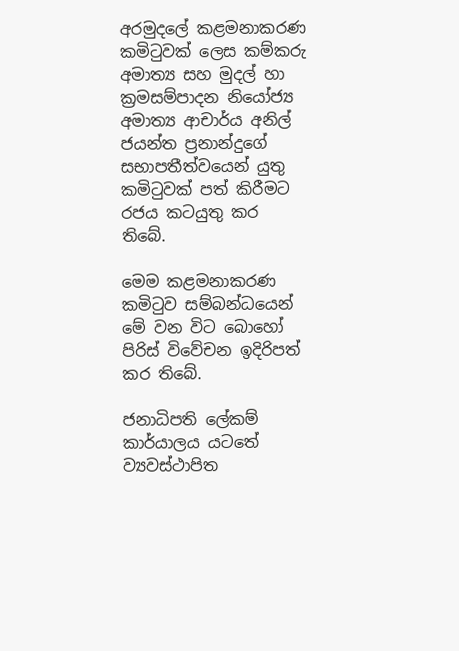අරමුදලේ කළමනාකරණ කමිටුවක් ලෙස කම්කරු අමාත්‍ය සහ මුදල් හා ක්‍රමසම්පාදන නියෝජ්‍ය අමාත්‍ය ආචාර්ය අනිල් ජයන්ත ප්‍රනාන්දුගේ සභාපතීත්වයෙන් යුතු කමිටුවක් පත් කිරීමට රජය කටයුතු කර තිබේ.

මෙම කළමනාකරණ කමිටුව සම්බන්ධයෙන් මේ වන විට බොහෝ පිරිස් විවේචන ඉදිරිපත් කර තිබේ.

ජනාධිපති ලේකම් කාර්යාලය යටතේ ව්‍යවස්ථාපිත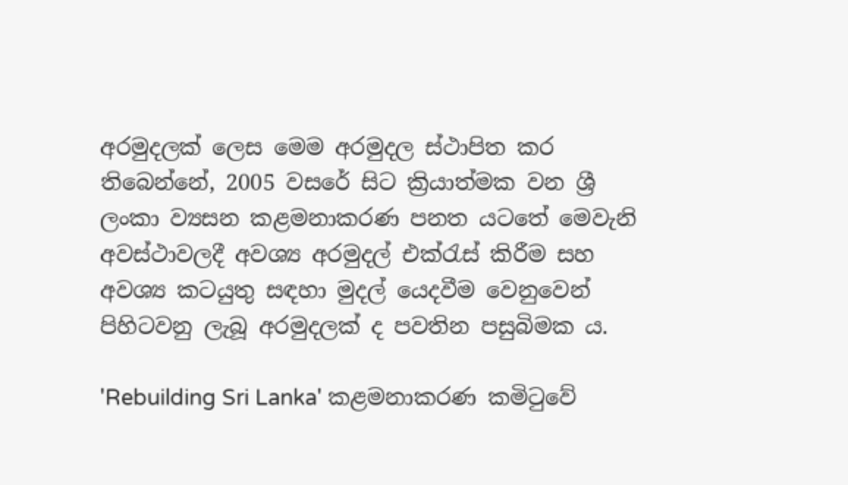අරමුදලක් ලෙස මෙම අරමුදල ස්ථාපිත කර තිබෙන්නේ, 2005 වසරේ සිට ක්‍රියාත්මක වන ශ්‍රී ලංකා ව්‍යසන කළමනාකරණ පනත යටතේ මෙවැනි අවස්ථාවලදී අවශ්‍ය අරමුදල් එක්රැස් කිරීම සහ අවශ්‍ය කටයුතු සඳහා මුදල් යෙදවීම වෙනුවෙන් පිහිටවනු ලැබූ අරමුදලක් ද පවතින පසුබිමක ය.

'Rebuilding Sri Lanka' කළමනාකරණ කමිටුවේ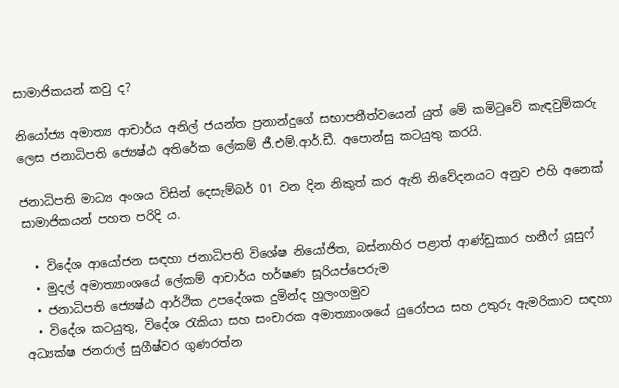සාමාජිකයන් කවු ද?

නියෝජ්‍ය අමාත්‍ය ආචාර්ය අනිල් ජයන්ත ප්‍රනාන්දුගේ සභාපතීත්වයෙන් යුත් මේ කමිටුවේ කැඳවුම්කරු ලෙස ජනාධිපති ජ්‍යෙෂ්ඨ අතිරේක ලේකම් ජී.එම්.ආර්.ඩී. අපොන්සු කටයුතු කරයි.

ජනාධිපති මාධ්‍ය අංශය විසින් දෙසැම්බර් 01 වන දින නිකුත් කර ඇති නිවේදනයට අනුව එහි අනෙක් සාමාජිකයන් පහත පරිදි ය.

  • විදේශ ආයෝජන සඳහා ජනාධිපති විශේෂ නියෝජිත, බස්නාහිර පළාත් ආණ්ඩුකාර හනීෆ් යූසුෆ්
  • මුදල් අමාත්‍යාංශයේ ලේකම් ආචාර්ය හර්ෂණ සූරියප්පෙරුම
  • ජනාධිපති ජ්‍යෙෂ්ඨ ආර්ථික උපදේශක දුමින්ද හුලංගමුව
  • විදේශ කටයුතු, විදේශ රැකියා සහ සංචාරක අමාත්‍යාංශයේ යුරෝපය සහ උතුරු ඇමරිකාව සඳහා අධ්‍යක්ෂ ජනරාල් සුගීෂ්වර ගුණරත්න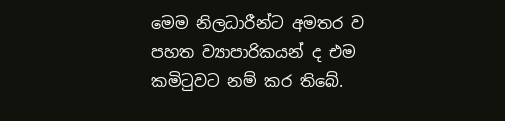මෙම නිලධාරීන්ට අමතර ව පහත ව්‍යාපාරිකයන් ද එම කමිටුවට නම් කර තිබේ.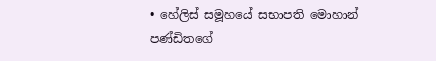• හේලිස් සමූහයේ සභාපති මොහාන් පණ්ඩිතගේ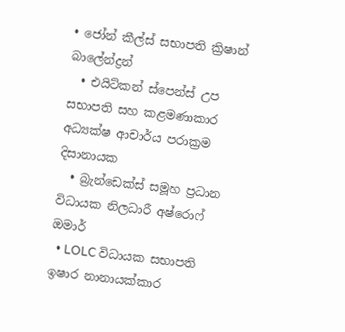• ජෝන් කීල්ස් සභාපති ක්‍රිෂාන් බාලේන්ද්‍රන්
  • එයිට්කන් ස්පෙන්ස් උප සභාපති සහ කළමණාකාර අධ්‍යක්ෂ ආචාර්ය පරාක්‍රම දිසානායක
  • බ්‍රැන්ඩෙක්ස් සමූහ ප්‍රධාන විධායක නිලධාරී අෂ්රොෆ් ඔමාර්
  • LOLC විධායක සභාපති ඉෂාර නානායක්කාර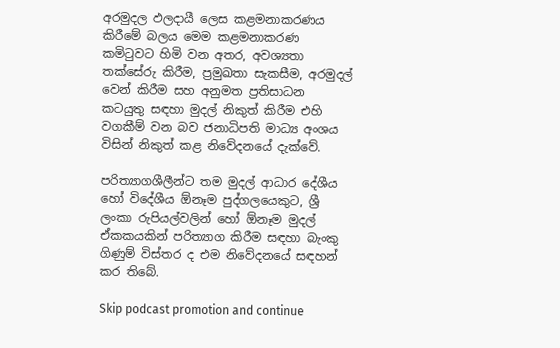අරමුදල ඵලදායී ලෙස කළමනාකරණය කිරීමේ බලය මෙම කළමනාකරණ කමිටුවට හිමි වන අතර, අවශ්‍යතා තක්සේරු කිරීම, ප්‍රමුඛතා සැකසීම, අරමුදල් වෙන් කිරීම සහ අනුමත ප්‍රතිසාධන කටයුතු සඳහා මුදල් නිකුත් කිරීම එහි වගකීම් වන බව ජනාධිපති මාධ්‍ය අංශය විසින් නිකුත් කළ නිවේදනයේ දැක්වේ.

පරිත්‍යාගශීලීන්ට තම මුදල් ආධාර දේශීය හෝ විදේශීය ඕනෑම පුද්ගලයෙකුට, ශ්‍රී ලංකා රුපියල්වලින් හෝ ඕනෑම මුදල් ඒකකයකින් පරිත්‍යාග කිරීම සඳහා බැංකු ගිණුම් විස්තර ද එම නිවේදනයේ සඳහන් කර තිබේ.

Skip podcast promotion and continue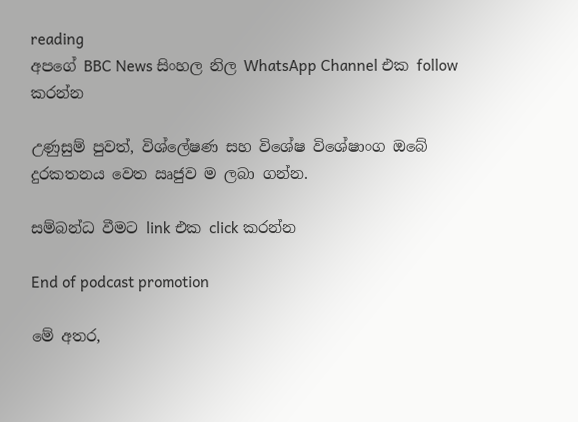reading
අපගේ BBC News සිංහල නිල WhatsApp Channel එක follow කරන්න

උණුසුම් පුවත්, විශ්ලේෂණ සහ විශේෂ විශේෂාංග ඔබේ දුරකතනය වෙත ඍජුව ම ලබා ගන්න.

සම්බන්ධ වීමට link එක click කරන්න

End of podcast promotion

මේ අතර,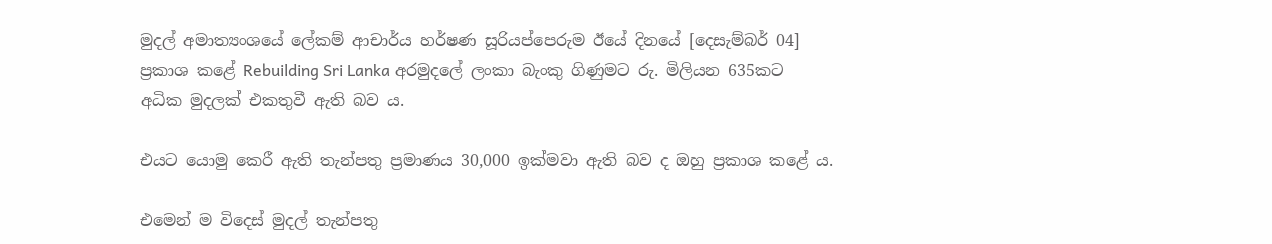මුදල් අමාත්‍යංශයේ ලේකම් ආචාර්ය හර්ෂණ සූරියප්පෙරුම ඊයේ දිනයේ [දෙසැම්බර් 04] ප්‍රකාශ කළේ Rebuilding Sri Lanka අරමුදලේ ලංකා බැංකු ගිණුමට රු. මිලියන 635කට අධික මුදලක් එකතුවී ඇති බව ය.

එයට යොමු කෙරී ඇති තැන්පතු ප්‍රමාණය 30,000 ඉක්මවා ඇති බව ද ඔහු ප්‍රකාශ කළේ ය.

එමෙන් ම විදෙස් මුදල් තැන්පතු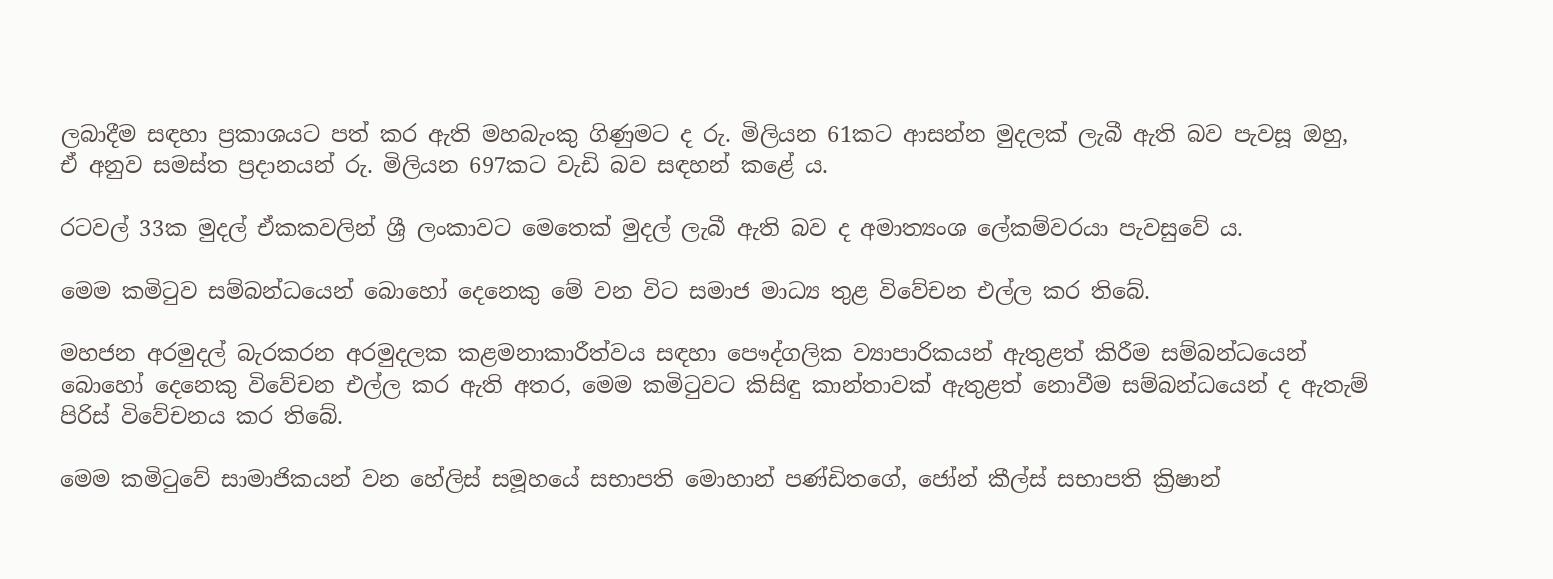ලබාදීම සඳහා ප්‍රකාශයට පත් කර ඇති මහබැංකු ගිණුමට ද රු. මිලියන 61කට ආසන්න මුදලක් ලැබී ඇති බව පැවසූ ඔහු, ඒ අනුව සමස්ත ප්‍රදානයන් රු. මිලියන 697කට වැඩි බව සඳහන් කළේ ය.

රටවල් 33ක මුදල් ඒකකවලින් ශ්‍රී ලංකාවට මෙතෙක් මුදල් ලැබී ඇති බව ද අමාත්‍යංශ ලේකම්වරයා පැවසුවේ ය.

මෙම කමිටුව සම්බන්ධයෙන් බොහෝ දෙනෙකු මේ වන විට සමාජ මාධ්‍ය තුළ විවේචන එල්ල කර තිබේ.

මහජන අරමුදල් බැරකරන අරමුදලක කළමනාකාරීත්වය සඳහා පෞද්ගලික ව්‍යාපාරිකයන් ඇතුළත් කිරීම සම්බන්ධයෙන් බොහෝ දෙනෙකු විවේචන එල්ල කර ඇති අතර, මෙම කමිටුවට කිසිඳු කාන්තාවක් ඇතුළත් නොවීම සම්බන්ධයෙන් ද ඇතැම් පිරිස් විවේචනය කර තිබේ.

මෙම කමිටුවේ සාමාජිකයන් වන හේලිස් සමූහයේ සභාපති මොහාන් පණ්ඩිතගේ, ජෝන් කීල්ස් සභාපති ක්‍රිෂාන්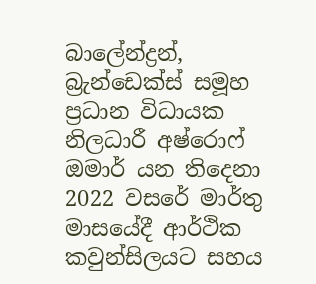බාලේන්ද්‍රන්, බ්‍රැන්ඩෙක්ස් සමූහ ප්‍රධාන විධායක නිලධාරී අෂ්රොෆ් ඔමාර් යන තිදෙනා 2022 වසරේ මාර්තු මාසයේදී ආර්ථික කවුන්සිලයට සහය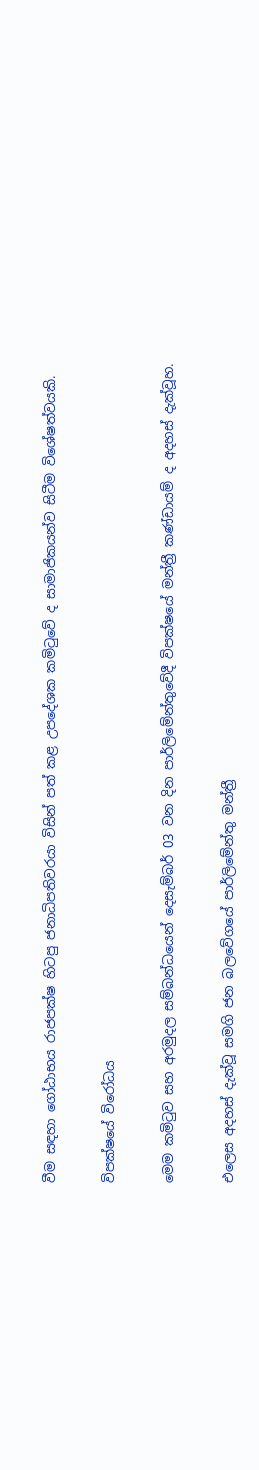වීම සඳහා ගෝඨාභය රාජපක්ෂ හිටපු ජනාධිපතිවරයා විසින් පත් කළ උපදේශක කමිටුවේ ද සාමාජිකයන්ව සිටීම විශේෂත්වයකි.

විපක්ෂයේ විරෝධය

මෙම කමිටුව සහ අරමුදල සම්බන්ධයෙන් දෙසැම්බර් 03 වන දින පාර්ලිමේන්තුවේදී විපක්ෂයේ මන්ත්‍රී කණ්ඩායම් ද අදහස් දැක්වූහ.

එලෙස අදහස් දැක්වූ සමගි ජන බලවේගයේ පාර්ලිමේන්තු මන්ත්‍රී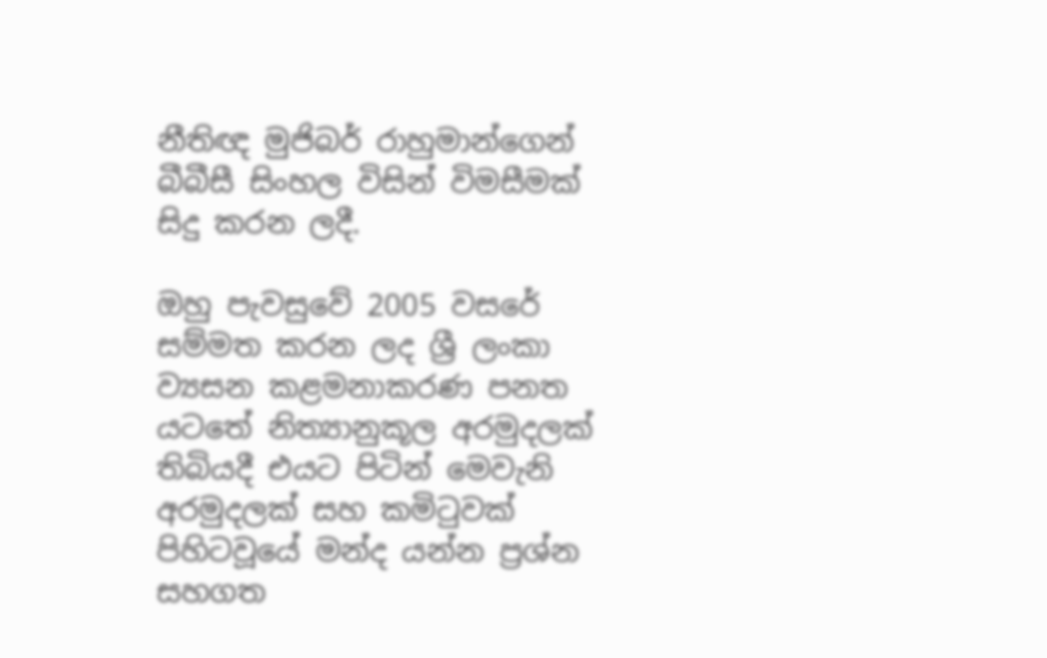නීතිඥ මුජිබර් රාහුමාන්ගෙන් බීබීසී සිංහල විසින් විමසීමක් සිදු කරන ලදී.

ඔහු පැවසුවේ 2005 වසරේ සම්මත කරන ලද ශ්‍රී ලංකා ව්‍යසන කළමනාකරණ පනත යටතේ නිත්‍යානුකූල අරමුදලක් තිබියදී එයට පිටින් මෙවැනි අරමුදලක් සහ කමිටුවක් පිහිටවූයේ මන්ද යන්න ප්‍රශ්න සහගත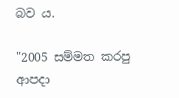බව ය.

"2005 සම්මත කරපු ආපදා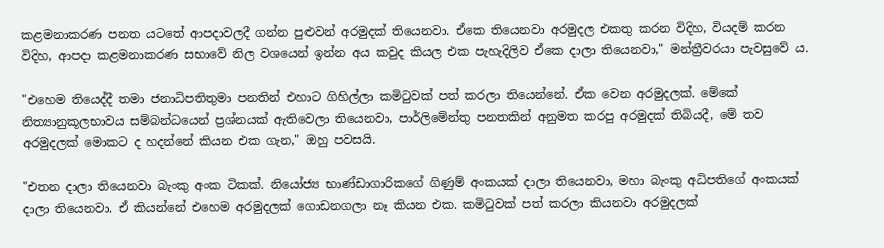කළමනාකරණ පනත යටතේ ආපදාවලදී ගන්න පුළුවන් අරමුදක් තියෙනවා. ඒකෙ තියෙනවා අරමුදල එකතු කරන විදිහ, වියදම් කරන විදිහ, ආපදා කළමනාකරණ සභාවේ නිල වශයෙන් ඉන්න අය කවුද කියල එක පැහැදිලිව ඒකෙ දාලා තියෙනවා," මන්ත්‍රීවරයා පැවසුවේ ය.

"එහෙම තියෙද්දී තමා ජනාධිපතිතුමා පනතින් එහාට ගිහිල්ලා කමිටුවක් පත් කරලා තියෙන්නේ. ඒක වෙන අරමුදලක්. මේකේ නිත්‍යානුකූලභාවය සම්බන්ධයෙන් ප්‍රශ්නයක් ඇතිවෙලා තියෙනවා, පාර්ලිමේන්තු පනතකින් අනුමත කරපු අරමුදක් තිබියදී, මේ තව අරමුදලක් මොකට ද හදන්නේ කියන එක ගැන," ඔහු පවසයි.

"එතන දාලා තියෙනවා බැංකු අංක ටිකක්. නියෝජ්‍ය භාණ්ඩාගාරිකගේ ගිණුම් අංකයක් දාලා තියෙනවා, මහා බැංකු අධිපතිගේ අංකයක් දාලා තියෙනවා. ඒ කියන්නේ එහෙම අරමුදලක් ගොඩනගලා නෑ කියන එක. කමිටුවක් පත් කරලා කියනවා අරමුදලක්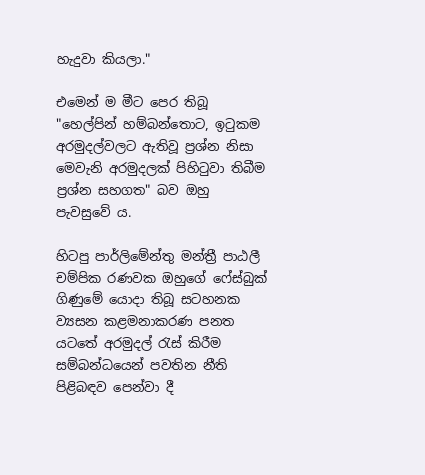හැදුවා කියලා."

එමෙන් ම මීට පෙර තිබූ "හෙල්පින් හම්බන්තොට, ඉටුකම අරමුදල්වලට ඇතිවූ ප්‍රශ්න නිසා මෙවැනි අරමුදලක් පිහිටුවා තිබීම ප්‍රශ්න සහගත" බව ඔහු පැවසුවේ ය.

හිටපු පාර්ලිමේන්තු මන්ත්‍රී පාඨලී චම්පික රණවක ඔහුගේ ෆේස්බුක් ගිණුමේ යොදා තිබූ සටහනක ව්‍යසන කළමනාකරණ පනත යටතේ අරමුදල් රැස් කිරීම සම්බන්ධයෙන් පවතින නීති පිළිබඳව පෙන්වා දී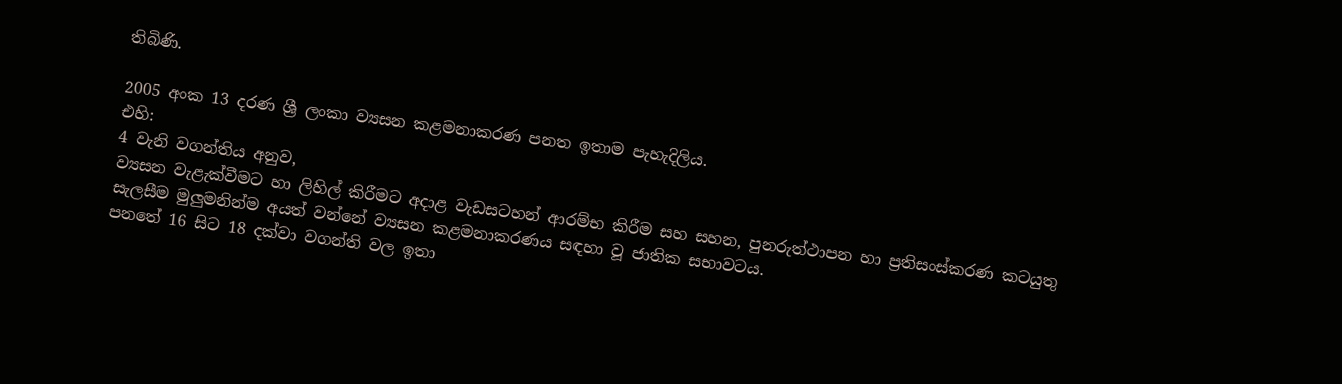තිබිණි.

2005 අංක 13 දරණ ශ්‍රී ලංකා ව්‍යසන කළමනාකරණ පනත ඉතාම පැහැදිලිය.
එහි:
4 වැනි වගන්තිය අනුව,
ව්‍යසන වැළැක්වීමට හා ලිහිල් කිරීමට අදාළ වැඩසටහන් ආරම්භ කිරීම සහ සහන, පුනරුත්ථාපන හා ප්‍රතිසංස්කරණ කටයුතු සැලසීම මුලුමනින්ම අයත් වන්නේ ව්‍යසන කළමනාකරණය සඳහා වූ ජාතික සභාවටය.
පනතේ 16 සිට 18 දක්වා වගන්ති වල ඉතා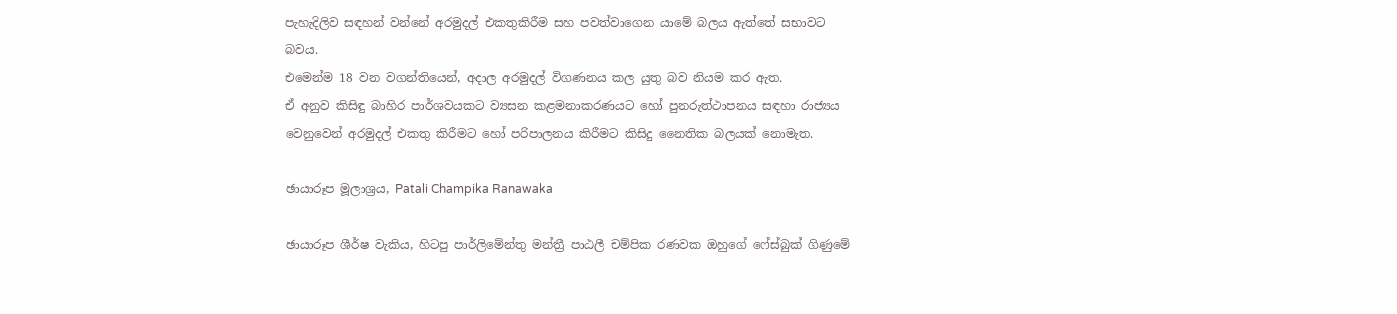පැහැදිලිව සඳහන් වන්නේ අරමුදල් එකතුකිරීම සහ පවත්වාගෙන යාමේ බලය ඇත්තේ සභාවට බවය.
එමෙන්ම 18 වන වගන්තියෙන්, අදාල අරමුදල් විගණනය කල යුතු බව නියම කර ඇත.
ඒ අනුව කිසිඳු බාහිර පාර්ශවයකට ව්‍යසන කළමනාකරණයට හෝ පුනරුත්ථාපනය සඳහා රාජ්‍යය වෙනුවෙන් අරමුදල් එකතු කිරීමට හෝ පරිපාලනය කිරීමට කිසිදු නෛතික බලයක් නොමැත.

ඡායාරූප මූලාශ්‍රය, Patali Champika Ranawaka

ඡායාරූප ශීර්ෂ වැකිය, හිටපු පාර්ලිමේන්තු මන්ත්‍රී පාඨලී චම්පික රණවක ඔහුගේ ෆේස්බුක් ගිණුමේ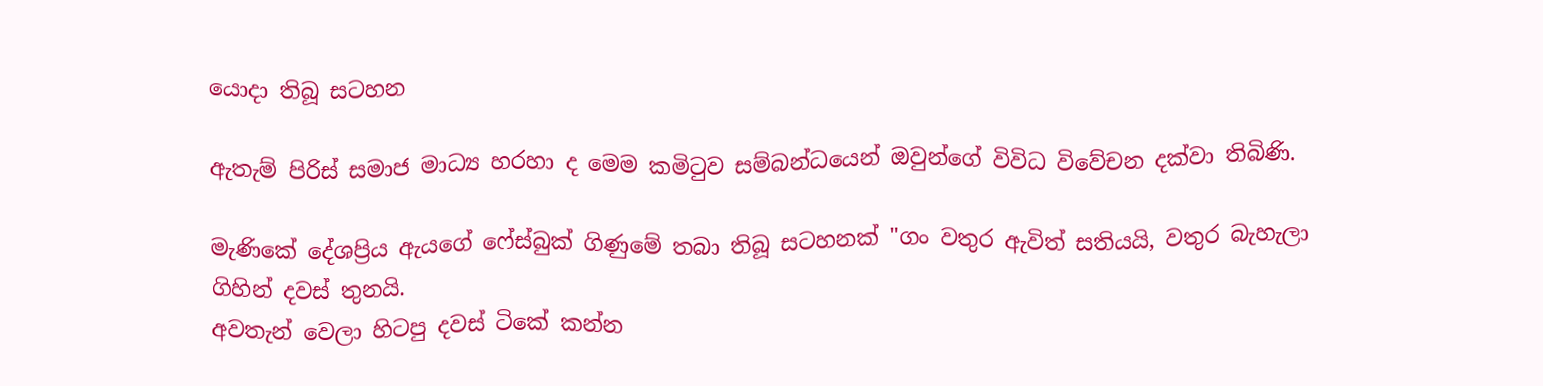යොදා තිබූ සටහන

ඇතැම් පිරිස් සමාජ මාධ්‍ය හරහා ද මෙම කමිටුව සම්බන්ධයෙන් ඔවුන්ගේ විවිධ විවේචන දක්වා තිබිණි.

මැණිකේ දේශප්‍රිය ඇයගේ ෆේස්බුක් ගිණුමේ තබා තිබූ සටහනක් "ගං වතුර ඇවිත් සතියයි, වතුර බැහැලා ගිහින් දවස් තුනයි.
අවතැන් වෙලා හිටපු දවස් ටිකේ කන්න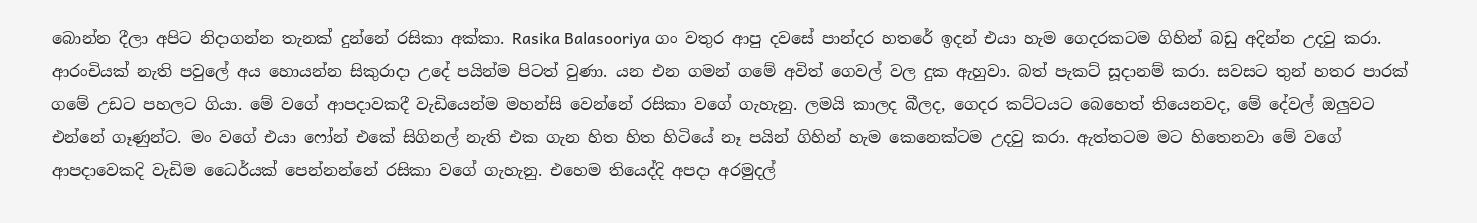බොන්න දීලා අපිට නිදාගන්න තැනක් දුන්නේ රසිකා අක්කා. Rasika Balasooriya ගං වතුර ආපු දවසේ පාන්දර හතරේ ඉදන් එයා හැම ගෙදරකටම ගිහින් බඩු අදින්න උදවු කරා. ආරංචියක් නැති පවුලේ අය හොයන්න සිකුරාදා උදේ පයින්ම පිටත් වුණා. යන එන ගමන් ගමේ අවිත් ගෙවල් වල දුක ඇහුවා. බත් පැකට් සූදානම් කරා. සවසට තුන් හතර පාරක් ගමේ උඩට පහලට ගියා. මේ වගේ ආපදාවකදී වැඩියෙන්ම මහන්සි වෙන්නේ රසිකා වගේ ගැහැනු. ලමයි කාලද බීලද, ගෙදර කට්ටයට බෙහෙත් තියෙනවද, මේ දේවල් ඔලුවට එන්නේ ගෑණුන්ට. මං වගේ එයා ෆෝන් එකේ සිගිනල් නැති එක ගැන හිත හිත හිටියේ නෑ පයින් ගිහින් හැම කෙනෙක්ටම උදවු කරා. ඇත්තටම මට හිතෙනවා මේ වගේ ආපදාවෙකදි වැඩිම ධෛර්යක් පෙන්නන්නේ රසිකා වගේ ගැහැනු. එහෙම තියෙද්දි අපදා අරමුදල්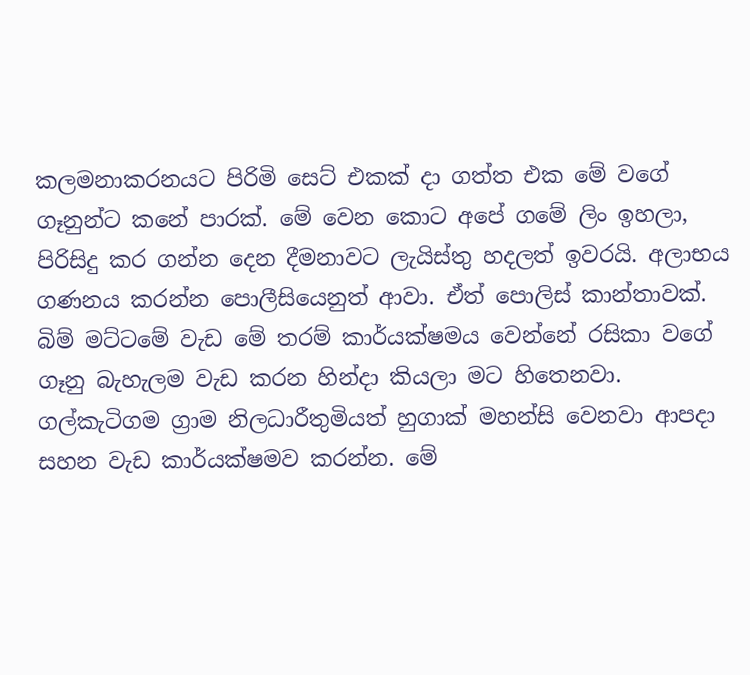කලමනාකරනයට පිරිමි සෙට් එකක් දා ගත්ත එක මේ වගේ ගෑනුන්ට කනේ පාරක්. මේ වෙන කොට අපේ ගමේ ලිං ඉහලා, පිරිසිදු කර ගන්න දෙන දීමනාවට ලැයිස්තු හදලත් ඉවරයි. අලාභය ගණනය කරන්න පොලීසියෙනුත් ආවා. ඒත් පොලිස් කාන්තාවක්. බිම් මට්ටමේ වැඩ මේ තරම් කාර්යක්ෂමය වෙන්නේ රසිකා වගේ ගෑනු බැහැලම වැඩ කරන හින්දා කියලා මට හිතෙනවා. ගල්කැටිගම ග්‍රාම නිලධාරීතුමියත් හුගාක් මහන්සි වෙනවා ආපදා සහන වැඩ කාර්යක්ෂමව කරන්න. මේ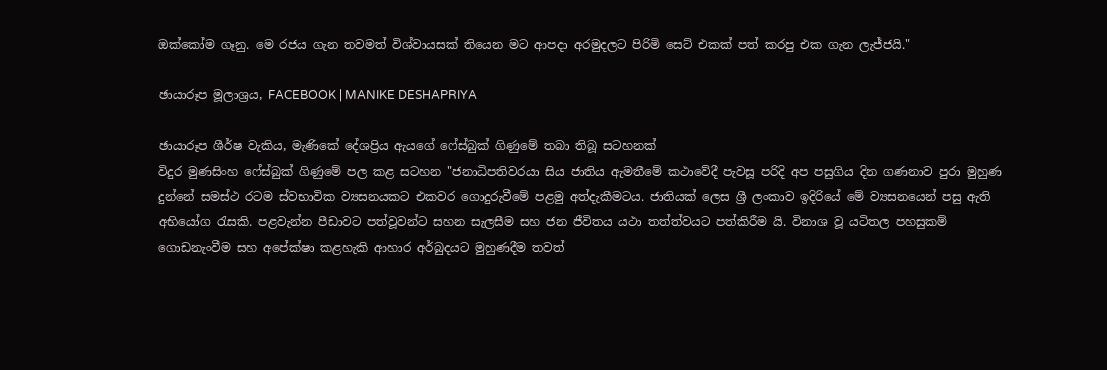ඔක්කෝම ගෑනු. මෙ රජය ගැන තවමත් විශ්වායසක් තියෙන මට ආපදා අරමුදලට පිරිමි සෙට් එකක් පත් කරපු එක ගැන ලැජ්ජයි."

ඡායාරූප මූලාශ්‍රය, FACEBOOK | MANIKE DESHAPRIYA

ඡායාරූප ශීර්ෂ වැකිය, මැණිකේ දේශප්‍රිය ඇයගේ ෆේස්බුක් ගිණුමේ තබා තිබූ සටහනක්
විදුර මුණසිංහ ෆේස්බුක් ගිණුමේ පල කළ සටහන "ජනාධිපතිවරයා සිය ජාතිය ඇමතීමේ කථාවේදී පැවසූ පරිදි අප පසුගිය දින ගණනාව පුරා මුහුණ දුන්නේ සමස්ථ රටම ස්වභාවික ව්‍යසනයකට එකවර ගොදුරුවීමේ පළමු අත්දැකීමටය. ජාතියක් ලෙස ශ්‍රී ලංකාව ඉදිරියේ මේ ව්‍යසනයෙන් පසු ඇති අභියෝග රැසකි. පළවැන්න පීඩාවට පත්වූවන්ට සහන සැලසීම සහ ජන ජීවිතය යථා තත්ත්වයට පත්කිරීම යි. විනාශ වූ යටිතල පහසුකම් ගොඩනැංවීම සහ අපේක්ෂා කළහැකි ආහාර අර්බුදයට මුහුණදීම තවත්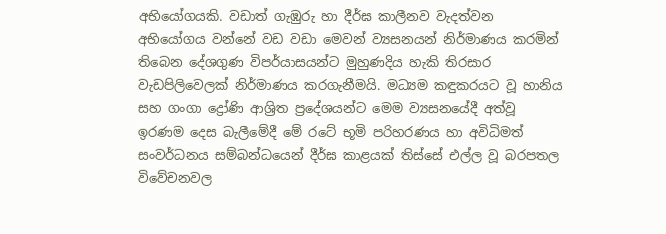අභියෝගයකි. වඩාත් ගැඹුරු හා දීර්ඝ කාලීනව වැදත්වන අභියෝගය වන්නේ වඩ වඩා මෙවන් ව්‍යසනයන් නිර්මාණය කරමින් තිබෙන දේශගුණ විපර්යාසයන්ට මුහුණදිය හැකි තිරසාර වැඩපිලිවෙලක් නිර්මාණය කරගැනීමයි. මධ්‍යම කඳුකරයට වූ හානිය සහ ගංගා ද්‍රෝණි ආශ්‍රිත ප්‍රදේශයන්ට මෙම ව්‍යසනයේදී අත්වූ ඉරණම දෙස බැලීමේදී මේ රටේ භූමි පරිහරණය හා අවිධිමත් සංවර්ධනය සම්බන්ධයෙන් දීර්ඝ කාළයක් තිස්සේ එල්ල වූ බරපතල විවේචනවල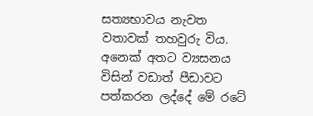සත්‍යභාවය නැවත වතාවක් තහවුරු විය. අනෙක් අතට ව්‍යසනය විසින් වඩාත් පීඩාවට පත්කරන ලද්දේ මේ රටේ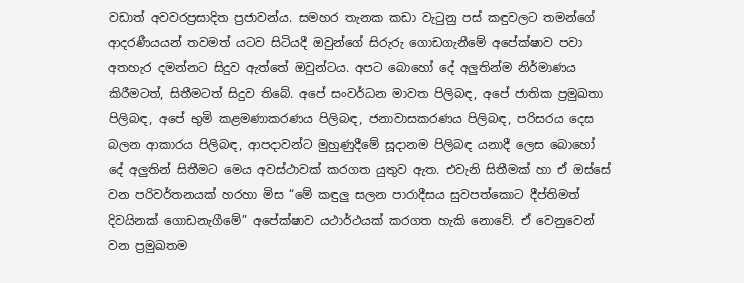වඩාත් අවවරප්‍රසාදිත ප්‍රජාවන්ය. සමහර තැනක කඩා වැටුනු පස් කඳුවලට තමන්ගේ ආදරණීයයන් තවමත් යටව සිටියදී ඔවුන්ගේ සිරුරු ගොඩගැනීමේ අපේක්ෂාව පවා අතහැර දමන්නට සිදුව ඇත්තේ ඔවුන්ටය. අපට බොහෝ දේ අලුතින්ම නිර්මාණය කිරීමටත්, සිතීමටත් සිදුව තිබේ. අපේ සංවර්ධන මාවත පිලිබඳ, අපේ ජාතික ප්‍රමුඛතා පිලිබඳ, අපේ භුමි කළමණාකරණය පිලිබඳ, ජනාවාසකරණය පිලිබඳ, පරිසරය දෙස බලන ආකාරය පිලිබඳ, ආපදාවන්ට මුහුණුදීමේ සූදානම පිලිබඳ යනාදී ලෙස බොහෝ දේ අලුතින් සිතීමට මෙය අවස්ථාවක් කරගත යුතුව ඇත. එවැනි සිතීමක් හා ඒ ඔස්සේ වන පරිවර්තනයක් හරහා මිස “මේ කඳුලු සලන පාරාදීසය සුවපත්කොට දීප්තිමත් දිවයිනක් ගොඩනැගීමේ” අපේක්ෂාව යථාර්ථයක් කරගත හැකි නොවේ. ඒ වෙනුවෙන් වන ප්‍රමුඛතම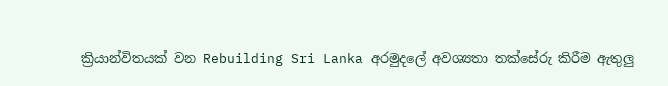ක්‍රියාන්විතයක් වන Rebuilding Sri Lanka අරමුදලේ අවශ්‍යතා තක්සේරු කිරීම ඇතුලු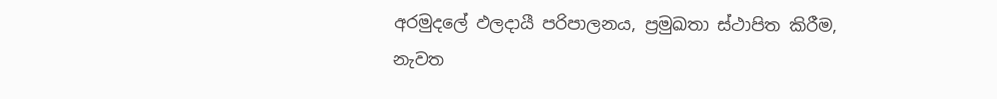අරමුදලේ ඵලදායී පරිපාලනය, ප්‍රමුඛතා ස්ථාපිත කිරීම, නැවත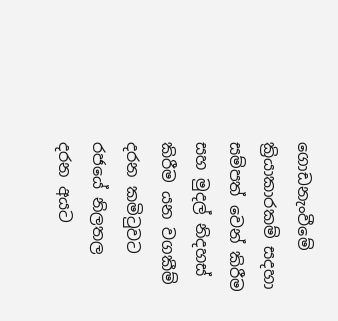ගොඩනැංවීමේ ක්‍රියාකාරකම් සදහා සම්පත් වෙන් කිරීම සහ මුදල් නිදහස් කිරීම යන වගකීම් දරන කමිටුවට රජයේ නිලතල දරන අයට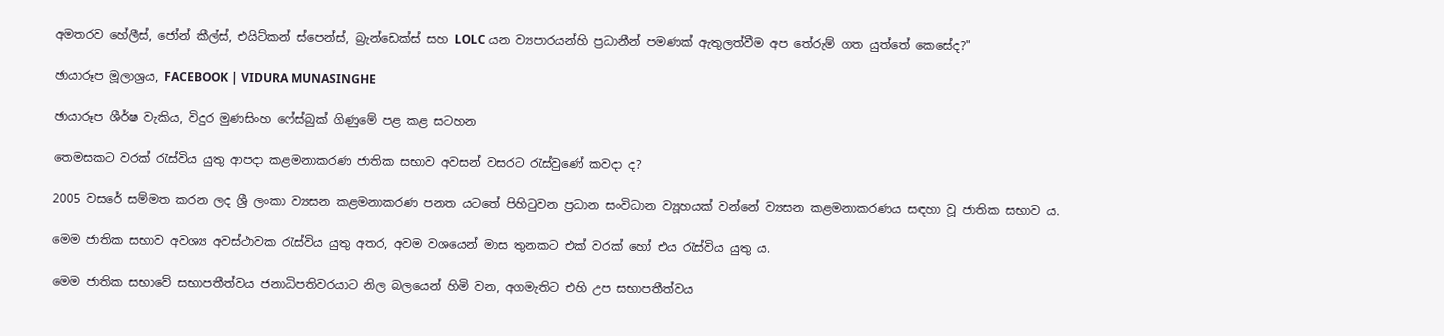අමතරව හේලීස්, ජෝන් කීල්ස්, එයිට්කන් ස්පෙන්ස්, බ්‍රැන්ඩෙක්ස් සහ LOLC යන ව්‍යපාරයන්හි ප්‍රධානීන් පමණක් ඇතුලත්වීම අප තේරුම් ගත යුත්තේ කෙසේද?"

ඡායාරූප මූලාශ්‍රය, FACEBOOK | VIDURA MUNASINGHE

ඡායාරූප ශීර්ෂ වැකිය, විදුර මුණසිංහ ෆේස්බුක් ගිණුමේ පළ කළ සටහන

තෙමසකට වරක් රැස්විය යුතු ආපදා කළමනාකරණ ජාතික සභාව අවසන් වසරට රැස්වුණේ කවදා ද?

2005 වසරේ සම්මත කරන ලද ශ්‍රී ලංකා ව්‍යසන කළමනාකරණ පනත යටතේ පිහිටුවන ප්‍රධාන සංවිධාන ව්‍යූහයක් වන්නේ ව්‍යසන කළමනාකරණය සඳහා වූ ජාතික සභාව ය.

මෙම ජාතික සභාව අවශ්‍ය අවස්ථාවක රැස්විය යුතු අතර, අවම වශයෙන් මාස තුනකට එක් වරක් හෝ එය රැස්විය යුතු ය.

මෙම ජාතික සභාවේ සභාපතීත්වය ජනාධිපතිවරයාට නිල බලයෙන් හිමි වන, අගමැතිට එහි උප සභාපතීත්වය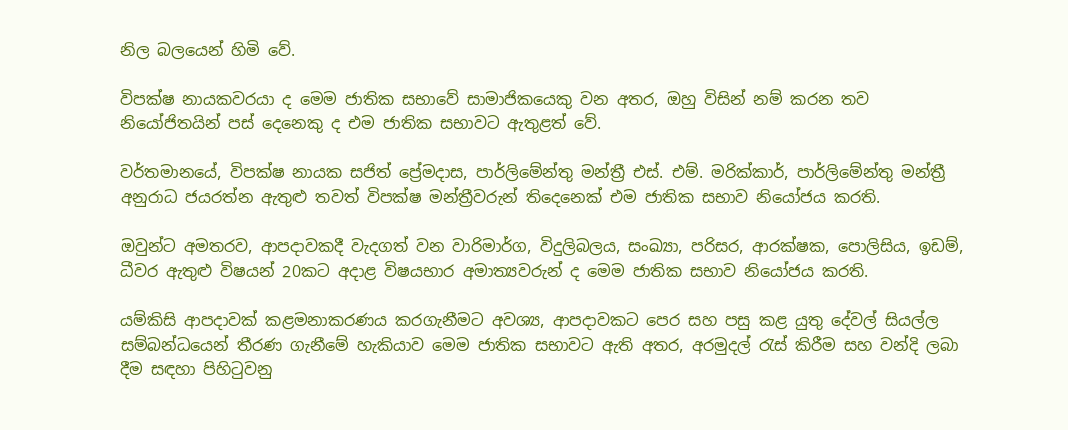නිල බලයෙන් හිමි වේ.

විපක්ෂ නායකවරයා ද මෙම ජාතික සභාවේ සාමාජිකයෙකු වන අතර, ඔහු විසින් නම් කරන තව නියෝජිතයින් පස් දෙනෙකු ද එම ජාතික සභාවට ඇතුළත් වේ.

වර්තමානයේ, විපක්ෂ නායක සජිත් ප්‍රේමදාස, පාර්ලිමේන්තු මන්ත්‍රී එස්. එම්. මරික්කාර්, පාර්ලිමේන්තු මන්ත්‍රී අනුරාධ ජයරත්න ඇතුළු තවත් විපක්ෂ මන්ත්‍රීවරුන් තිදෙනෙක් එම ජාතික සභාව නියෝජය කරති.

ඔවුන්ට අමතරව, ආපදාවකදී වැදගත් වන වාරිමාර්ග, විදුලිබලය, සංඛ්‍යා, පරිසර, ආරක්ෂක, පොලිසිය, ඉඩම්, ධීවර ඇතුළු විෂයන් 20කට අදාළ විෂයභාර අමාත්‍යවරුන් ද මෙම ජාතික සභාව නියෝජය කරති.

යම්කිසි ආපදාවක් කළමනාකරණය කරගැනීමට අවශ්‍ය, ආපදාවකට පෙර සහ පසු කළ යුතු දේවල් සියල්ල සම්බන්ධයෙන් තීරණ ගැනීමේ හැකියාව මෙම ජාතික සභාවට ඇති අතර, අරමුදල් රැස් කිරීම සහ වන්දි ලබා දීම සඳහා පිහිටුවනු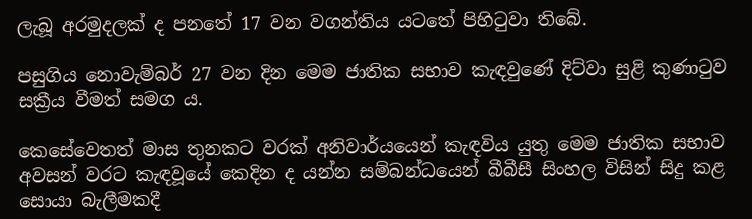ලැබූ අරමුදලක් ද පනතේ 17 වන වගන්තිය යටතේ පිහිටුවා තිබේ.

පසුගිය නොවැම්බර් 27 වන දින මෙම ජාතික සභාව කැඳවුණේ දිට්වා සුළි කුණාටුව සක්‍රීය වීමත් සමග ය.

කෙසේවෙතත් මාස තුනකට වරක් අනිවාර්යයෙන් කැඳවිය යුතු මෙම ජාතික සභාව අවසන් වරට කැඳවූයේ කෙදින ද යන්න සම්බන්ධයෙන් බීබීසී සිංහල විසින් සිදු කළ සොයා බැලීමකදී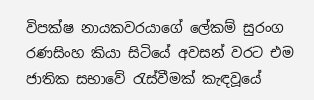විපක්ෂ නායකවරයාගේ ලේකම් සුරංග රණසිංහ කියා සිටියේ අවසන් වරට එම ජාතික සභාවේ රැස්වීමක් කැඳවූයේ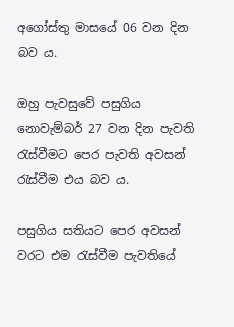අගෝස්තු මාසයේ 06 වන දින බව ය.

ඔහු පැවසුවේ පසුගිය නොවැම්බර් 27 වන දින පැවති රැස්වීමට පෙර පැවති අවසන් රැස්වීම එය බව ය.

පසුගිය සතියට පෙර අවසන් වරට එම රැස්වීම පැවතියේ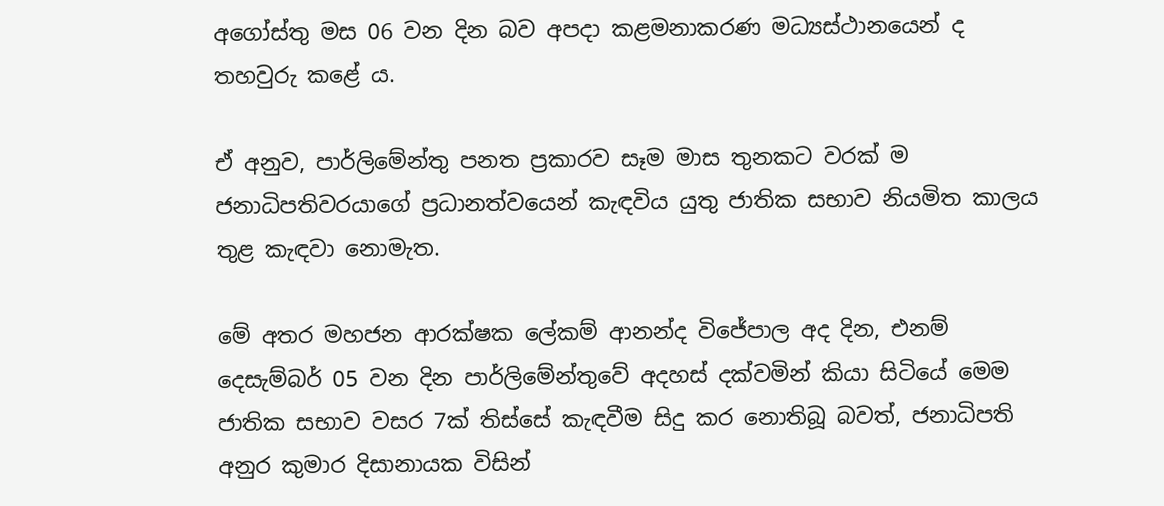අගෝස්තු මස 06 වන දින බව අපදා කළමනාකරණ මධ්‍යස්ථානයෙන් ද තහවුරු කළේ ය.

ඒ අනුව, පාර්ලිමේන්තු පනත ප්‍රකාරව සෑම මාස තුනකට වරක් ම ජනාධිපතිවරයාගේ ප්‍රධානත්වයෙන් කැඳවිය යුතු ජාතික සභාව නියමිත කාලය තුළ කැඳවා නොමැත.

මේ අතර මහජන ආරක්ෂක ලේකම් ආනන්ද විජේපාල අද දින, එනම් දෙසැම්බර් 05 වන දින පාර්ලිමේන්තුවේ අදහස් දක්වමින් කියා සිටියේ මෙම ජාතික සභාව වසර 7ක් තිස්සේ කැඳවීම සිදු කර නොතිබූ බවත්, ජනාධිපති අනුර කුමාර දිසානායක විසින්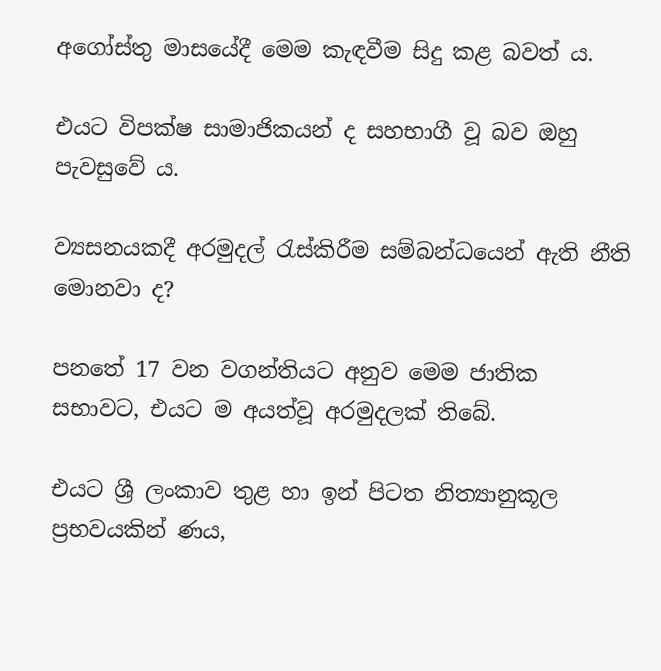අගෝස්තු මාසයේදී මෙම කැඳවීම සිදු කළ බවත් ය.

එයට විපක්ෂ සාමාජිකයන් ද සහභාගී වූ බව ඔහු පැවසුවේ ය.

ව්‍යසනයකදී අරමුදල් රැස්කිරීම සම්බන්ධයෙන් ඇති නීති මොනවා ද?

පනතේ 17 වන වගන්තියට අනුව මෙම ජාතික සභාවට, එයට ම අයත්වූ අරමුදලක් තිබේ.

එයට ශ්‍රී ලංකාව තුළ හා ඉන් පිටත නිත්‍යානුකූල ප්‍රභවයකින් ණය,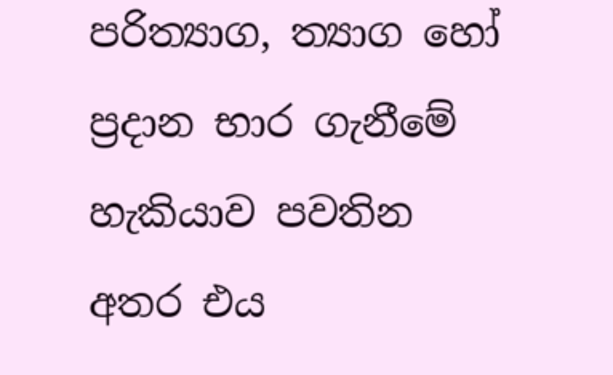පරිත්‍යාග, ත්‍යාග හෝ ප්‍රදාන භාර ගැනීමේ හැකියාව පවතින අතර එය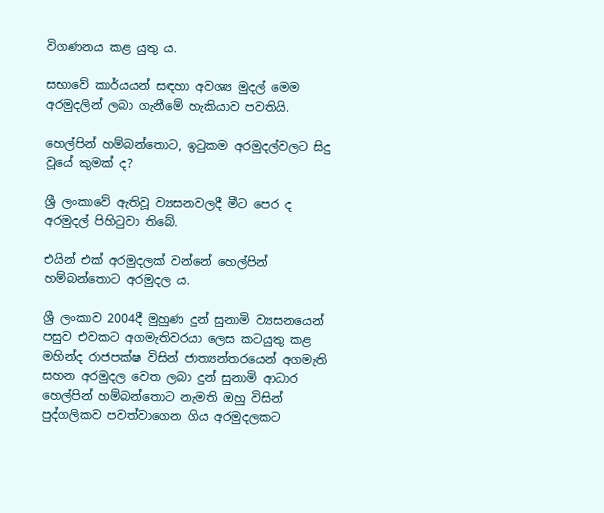විගණනය කළ යුතු ය.

සභාවේ කාර්යයන් සඳහා අවශ්‍ය මුදල් මෙම අරමුදලින් ලබා ගැනීමේ හැකියාව පවතියි.

හෙල්පින් හම්බන්තොට, ඉටුකම අරමුදල්වලට සිදු වූයේ කුමක් ද?

ශ්‍රී ලංකාවේ ඇතිවූ ව්‍යසනවලදී මීට පෙර ද අරමුදල් පිහිටුවා තිබේ.

එයින් එක් අරමුදලක් වන්නේ හෙල්පින් හම්බන්තොට අරමුදල ය.

ශ්‍රී ලංකාව 2004දී මුහුණ දුන් සුනාමි ව්‍යසනයෙන් පසුව එවකට අගමැතිවරයා ලෙස කටයුතු කළ මහින්ද රාජපක්ෂ විසින් ජාත්‍යන්තරයෙන් අගමැති සහන අරමුදල වෙත ලබා දුන් සුනාමි ආධාර හෙල්පින් හම්බන්තොට නැමති ඔහු විසින් පුද්ගලිකව පවත්වාගෙන ගිය අරමුදලකට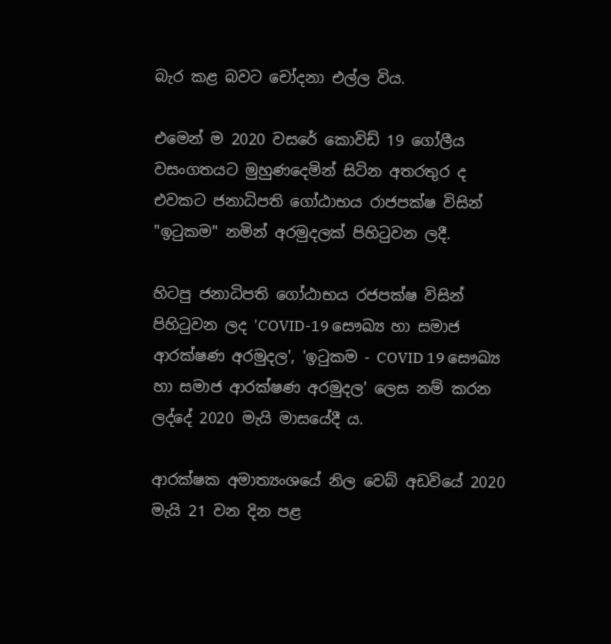බැර කළ බවට චෝදනා එල්ල විය.

එමෙන් ම 2020 වසරේ කොවිඩ් 19 ගෝලීය වසංගතයට මුහුණදෙමින් සිටින අතරතුර ද එවකට ජනාධිපති ගෝඨාභය රාජපක්ෂ විසින් "ඉටුකම" නමින් අරමුදලක් පිහිටුවන ලදී.

හිටපු ජනාධිපති ගෝඨාභය රජපක්ෂ විසින් පිහිටුවන ලද 'COVID-19 සෞඛ්‍ය හා සමාජ ආරක්ෂණ අරමුදල', 'ඉටුකම - COVID 19 සෞඛ්‍ය හා සමාජ ආරක්ෂණ අරමුදල' ලෙස නම් කරන ලද්දේ 2020 මැයි මාසයේදී ය.

ආරක්ෂක අමාත්‍යංශයේ නිල වෙබ් අඩවියේ 2020 මැයි 21 වන දින පළ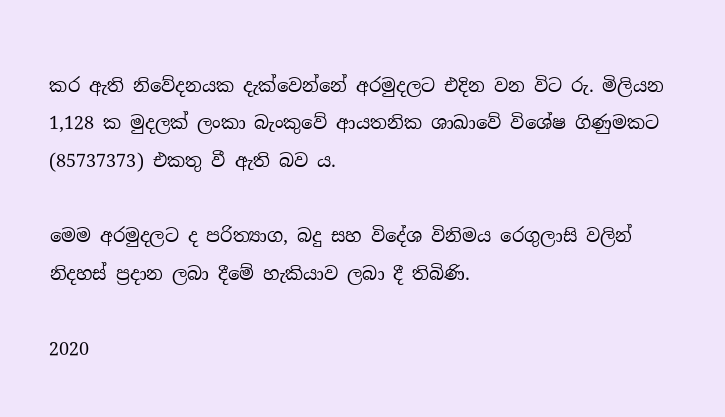කර ඇති නිවේදනයක දැක්වෙන්නේ අරමුදලට එදින වන විට රු. මිලියන 1,128 ක මුදලක් ලංකා බැංකුවේ ආයතනික ශාඛාවේ විශේෂ ගිණුමකට (85737373) එකතු වී ඇති බව ය.

මෙම අරමුදලට ද පරිත්‍යාග, බදු සහ විදේශ විනිමය රෙගුලාසි වලින් නිදහස් ප්‍රදාන ලබා දීමේ හැකියාව ලබා දී තිබිණි.

2020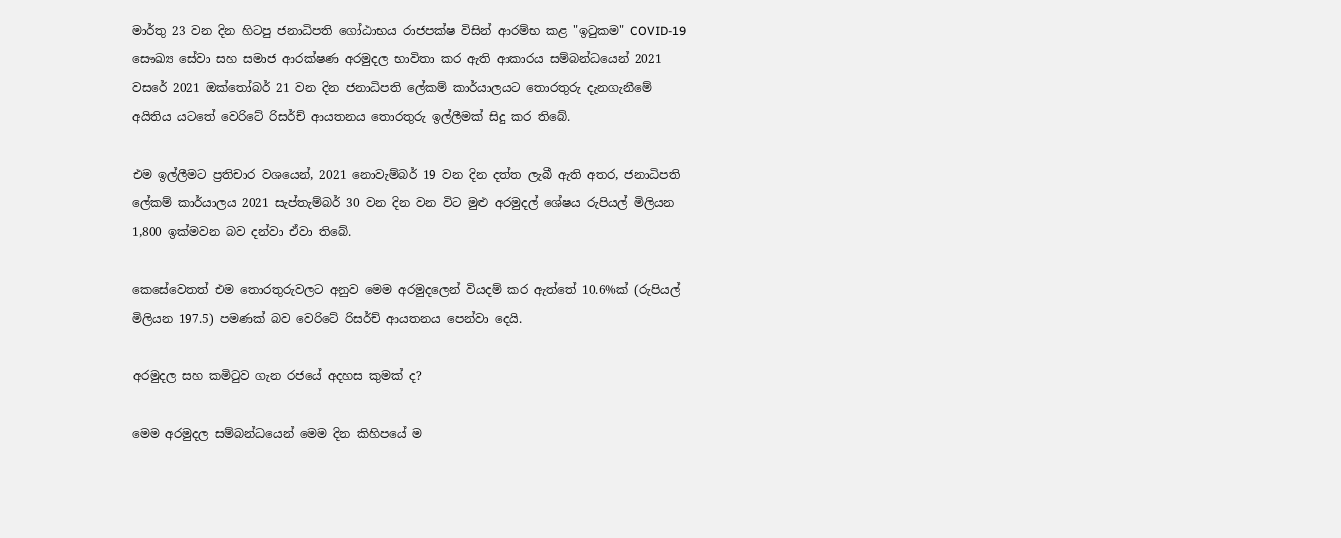මාර්තු 23 වන දින හිටපු ජනාධිපති ගෝඨාභය රාජපක්ෂ විසින් ආරම්භ කළ "ඉටුකම" COVID-19 සෞඛ්‍ය සේවා සහ සමාජ ආරක්ෂණ අරමුදල භාවිතා කර ඇති ආකාරය සම්බන්ධයෙන් 2021 වසරේ 2021 ඔක්තෝබර් 21 වන දින ජනාධිපති ලේකම් කාර්යාලයට තොරතුරු දැනගැනීමේ අයිතිය යටතේ වෙරිටේ රිසර්ච් ආයතනය තොරතුරු ඉල්ලීමක් සිදු කර තිබේ.

එම ඉල්ලීමට ප්‍රතිචාර වශයෙන්, 2021 නොවැම්බර් 19 වන දින දත්ත ලැබී ඇති අතර, ජනාධිපති ලේකම් කාර්යාලය 2021 සැප්තැම්බර් 30 වන දින වන විට මුළු අරමුදල් ශේෂය රුපියල් මිලියන 1,800 ඉක්මවන බව දන්වා ඒවා තිබේ.

කෙසේවෙතත් එම තොරතුරුවලට අනුව මෙම අරමුදලෙන් වියදම් කර ඇත්තේ 10.6%ක් (රුපියල් මිලියන 197.5) පමණක් බව වෙරිටේ රිසර්ච් ආයතනය පෙන්වා දෙයි.

අරමුදල සහ කමිටුව ගැන රජයේ අදහස කුමක් ද?

මෙම අරමුදල සම්බන්ධයෙන් මෙම දින කිහිපයේ ම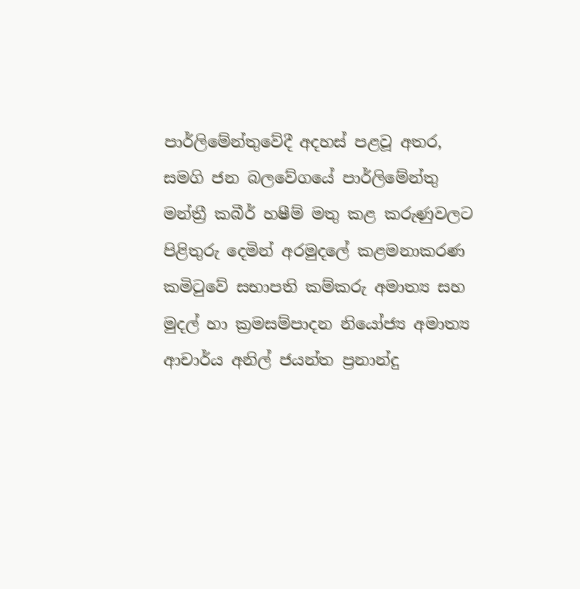පාර්ලිමේන්තුවේදී අදහස් පළවූ අතර, සමගි ජන බලවේගයේ පාර්ලිමේන්තු මන්ත්‍රී කබීර් හෂීම් මතු කළ කරුණුවලට පිළිතුරු දෙමින් අරමුදලේ කළමනාකරණ කමිටුවේ සභාපති කම්කරු අමාත්‍ය සහ මුදල් හා ක්‍රමසම්පාදන නියෝජ්‍ය අමාත්‍ය ආචාර්ය අනිල් ජයන්ත ප්‍රනාන්දු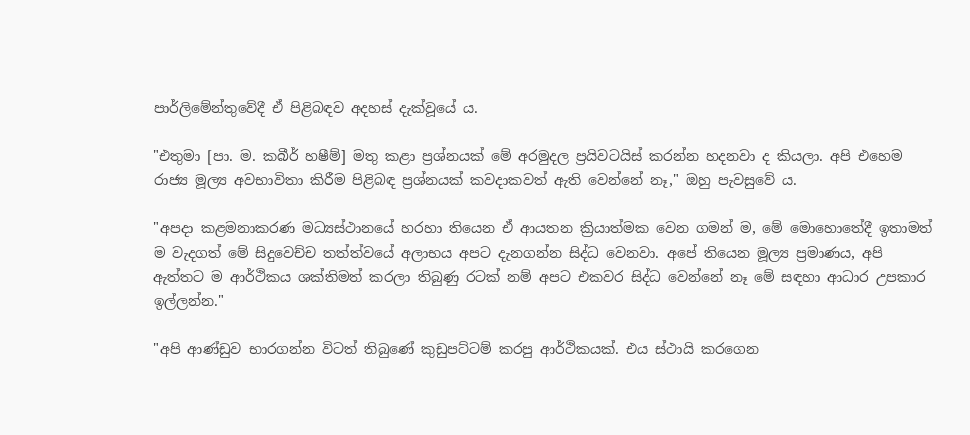පාර්ලිමේන්තුවේදී ඒ පිළිබඳව අදහස් දැක්වූයේ ය.

"එතුමා [පා. ම. කබීර් හෂීම්] මතු කළා ප්‍රශ්නයක් මේ අරමුදල ප්‍රයිවටයිස් කරන්න හදනවා ද කියලා. අපි එහෙම රාජ්‍ය මූල්‍ය අවභාවිතා කිරීම පිළිබඳ ප්‍රශ්නයක් කවදාකවත් ඇති වෙන්නේ නෑ," ඔහු පැවසුවේ ය.

"අපදා කළමනාකරණ මධ්‍යස්ථානයේ හරහා තියෙන ඒ ආයතන ක්‍රියාත්මක වෙන ගමන් ම, මේ මොහොතේදී ඉතාමත් ම වැදගත් මේ සිදුවෙච්ච තත්ත්වයේ අලාභය අපට දැනගන්න සිද්ධ වෙනවා. අපේ තියෙන මූල්‍ය ප්‍රමාණය, අපි ඇත්තට ම ආර්ථිකය ශක්තිමත් කරලා තිබුණු රටක් නම් අපට එකවර සිද්ධ වෙන්නේ නෑ මේ සඳහා ආධාර උපකාර ඉල්ලන්න."

"අපි ආණ්ඩුව භාරගන්න විටත් තිබුණේ කුඩුපට්ටම් කරපු ආර්ථිකයක්. එය ස්ථායි කරගෙන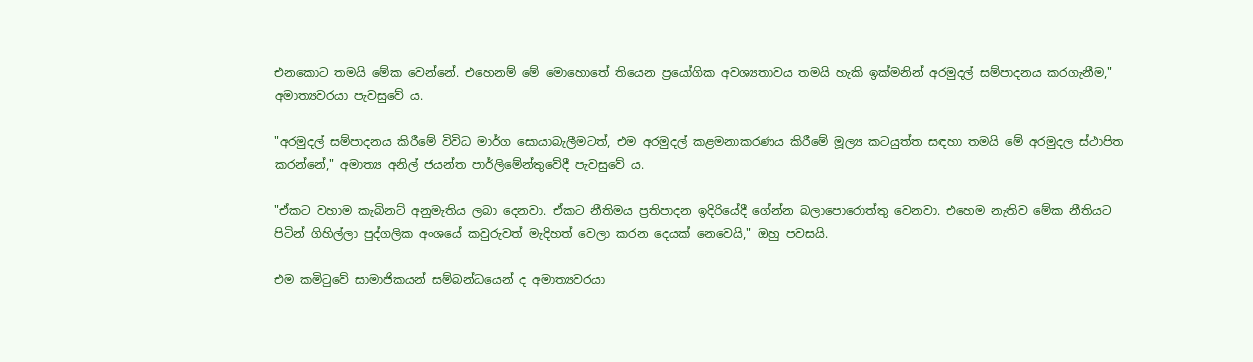එනකොට තමයි මේක වෙන්නේ. එහෙනම් මේ මොහොතේ තියෙන ප්‍රයෝගික අවශ්‍යතාවය තමයි හැකි ඉක්මනින් අරමුදල් සම්පාදනය කරගැනීම," අමාත්‍යවරයා පැවසුවේ ය.

"අරමුදල් සම්පාදනය කිරීමේ විවිධ මාර්ග සොයාබැලීමටත්, එම අරමුදල් කළමනාකරණය කිරීමේ මූල්‍ය කටයුත්ත සඳහා තමයි මේ අරමුදල ස්ථාපිත කරන්නේ," අමාත්‍ය අනිල් ජයන්ත පාර්ලිමේන්තුවේදී පැවසුවේ ය.

"ඒකට වහාම කැබිනට් අනුමැතිය ලබා දෙනවා. ඒකට නීතිමය ප්‍රතිපාදන ඉදිරියේදී ගේන්න බලාපොරොත්තු වෙනවා. එහෙම නැතිව මේක නීතියට පිටින් ගිහිල්ලා පුද්ගලික අංශයේ කවුරුවත් මැදිහත් වෙලා කරන දෙයක් නෙවෙයි," ඔහු පවසයි.

එම කමිටුවේ සාමාජිකයන් සම්බන්ධයෙන් ද අමාත්‍යවරයා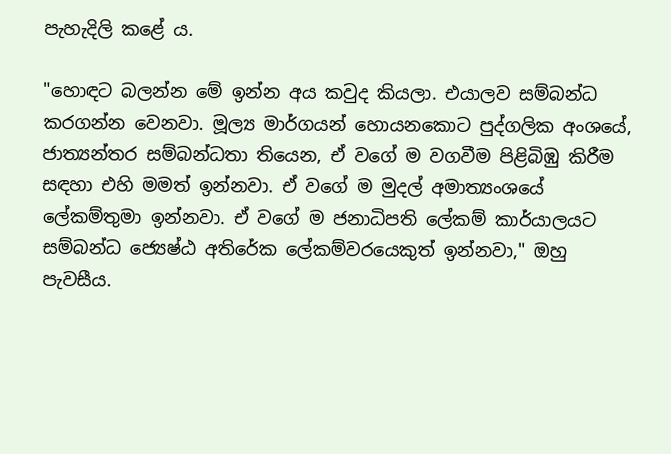පැහැදිලි කළේ ය.

"හොඳට බලන්න මේ ඉන්න අය කවුද කියලා. එයාලව සම්බන්ධ කරගන්න වෙනවා. මූල්‍ය මාර්ගයන් හොයනකොට පුද්ගලික අංශයේ, ජාත්‍යන්තර සම්බන්ධතා තියෙන, ඒ වගේ ම වගවීම පිළිබිඹු කිරීම සඳහා එහි මමත් ඉන්නවා. ඒ වගේ ම මුදල් අමාත්‍යංශයේ ලේකම්තුමා ඉන්නවා. ඒ වගේ ම ජනාධිපති ලේකම් කාර්යාලයට සම්බන්ධ ජ්‍යෙෂ්ඨ අතිරේක ලේකම්වරයෙකුත් ඉන්නවා," ඔහු පැවසීය.